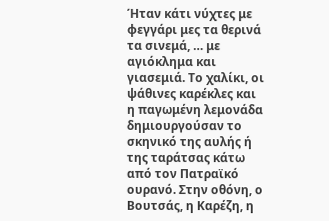Ήταν κάτι νύχτες με φεγγάρι μες τα θερινά τα σινεμά, … με αγιόκλημα και γιασεμιά. Το χαλίκι, οι ψάθινες καρέκλες και η παγωμένη λεμονάδα δημιουργούσαν το σκηνικό της αυλής ή της ταράτσας κάτω από τον Πατραϊκό ουρανό. Στην οθόνη, ο Βουτσάς, η Καρέζη, η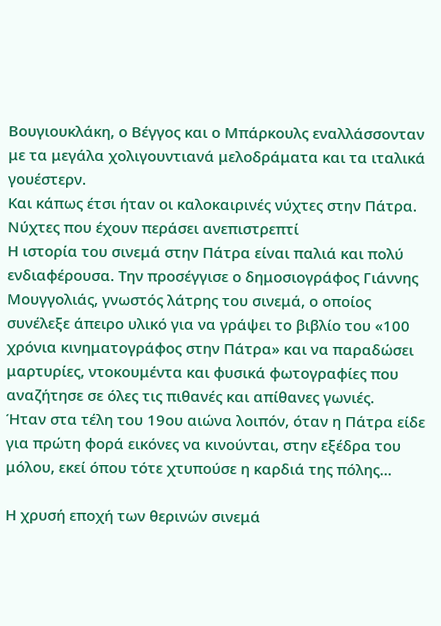Βουγιουκλάκη, ο Βέγγος και ο Μπάρκουλς εναλλάσσονταν με τα μεγάλα χολιγουντιανά μελοδράματα και τα ιταλικά γουέστερν.
Και κάπως έτσι ήταν οι καλοκαιρινές νύχτες στην Πάτρα. Νύχτες που έχουν περάσει ανεπιστρεπτί
Η ιστορία του σινεμά στην Πάτρα είναι παλιά και πολύ ενδιαφέρουσα. Την προσέγγισε ο δημοσιογράφος Γιάννης Μουγγολιάς, γνωστός λάτρης του σινεμά, ο οποίος συνέλεξε άπειρο υλικό για να γράψει το βιβλίο του «100 χρόνια κινηματογράφος στην Πάτρα» και να παραδώσει μαρτυρίες, ντοκουμέντα και φυσικά φωτογραφίες που αναζήτησε σε όλες τις πιθανές και απίθανες γωνιές.
Ήταν στα τέλη του 19ου αιώνα λοιπόν, όταν η Πάτρα είδε για πρώτη φορά εικόνες να κινούνται, στην εξέδρα του μόλου, εκεί όπου τότε χτυπούσε η καρδιά της πόλης...

Η χρυσή εποχή των θερινών σινεμά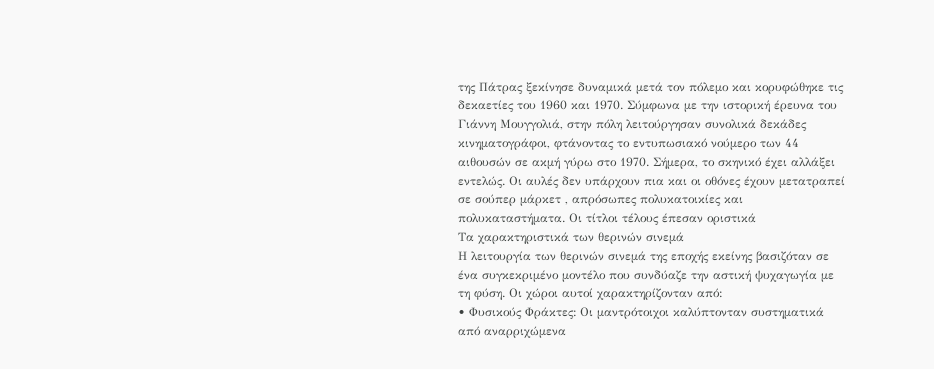της Πάτρας ξεκίνησε δυναμικά μετά τον πόλεμο και κορυφώθηκε τις δεκαετίες του 1960 και 1970. Σύμφωνα με την ιστορική έρευνα του Γιάννη Μουγγολιά, στην πόλη λειτούργησαν συνολικά δεκάδες κινηματογράφοι, φτάνοντας το εντυπωσιακό νούμερο των 44 αιθουσών σε ακμή γύρω στο 1970. Σήμερα, το σκηνικό έχει αλλάξει εντελώς. Οι αυλές δεν υπάρχουν πια και οι οθόνες έχουν μετατραπεί σε σούπερ μάρκετ , απρόσωπες πολυκατοικίες και πολυκαταστήματα. Οι τίτλοι τέλους έπεσαν οριστικά
Τα χαρακτηριστικά των θερινών σινεμά
Η λειτουργία των θερινών σινεμά της εποχής εκείνης βασιζόταν σε ένα συγκεκριμένο μοντέλο που συνδύαζε την αστική ψυχαγωγία με τη φύση. Οι χώροι αυτοί χαρακτηρίζονταν από:
• Φυσικούς Φράκτες: Οι μαντρότοιχοι καλύπτονταν συστηματικά από αναρριχώμενα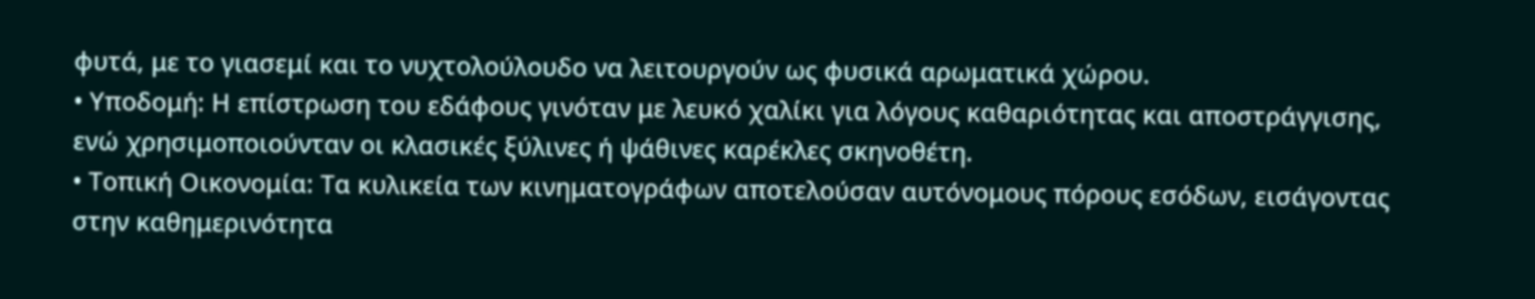φυτά, με το γιασεμί και το νυχτολούλουδο να λειτουργούν ως φυσικά αρωματικά χώρου.
• Υποδομή: Η επίστρωση του εδάφους γινόταν με λευκό χαλίκι για λόγους καθαριότητας και αποστράγγισης, ενώ χρησιμοποιούνταν οι κλασικές ξύλινες ή ψάθινες καρέκλες σκηνοθέτη.
• Τοπική Οικονομία: Τα κυλικεία των κινηματογράφων αποτελούσαν αυτόνομους πόρους εσόδων, εισάγοντας στην καθημερινότητα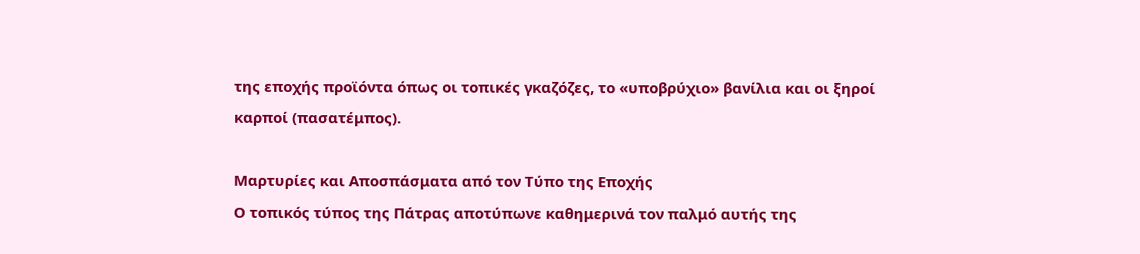της εποχής προϊόντα όπως οι τοπικές γκαζόζες, το «υποβρύχιο» βανίλια και οι ξηροί καρποί (πασατέμπος).

Μαρτυρίες και Αποσπάσματα από τον Τύπο της Εποχής
Ο τοπικός τύπος της Πάτρας αποτύπωνε καθημερινά τον παλμό αυτής της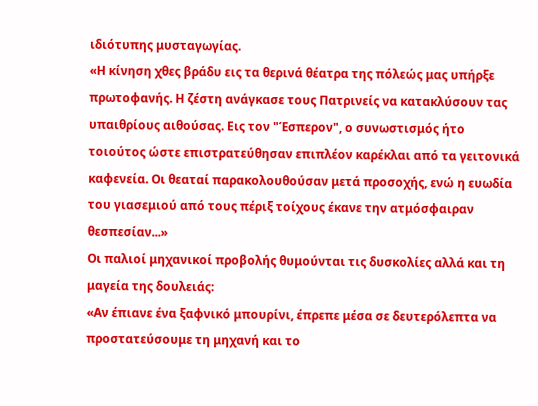ιδιότυπης μυσταγωγίας.
«Η κίνηση χθες βράδυ εις τα θερινά θέατρα της πόλεώς μας υπήρξε πρωτοφανής. Η ζέστη ανάγκασε τους Πατρινείς να κατακλύσουν τας υπαιθρίους αιθούσας. Εις τον "Έσπερον", ο συνωστισμός ήτο τοιούτος ώστε επιστρατεύθησαν επιπλέον καρέκλαι από τα γειτονικά καφενεία. Οι θεαταί παρακολουθούσαν μετά προσοχής, ενώ η ευωδία του γιασεμιού από τους πέριξ τοίχους έκανε την ατμόσφαιραν θεσπεσίαν...»
Οι παλιοί μηχανικοί προβολής θυμούνται τις δυσκολίες αλλά και τη μαγεία της δουλειάς:
«Αν έπιανε ένα ξαφνικό μπουρίνι, έπρεπε μέσα σε δευτερόλεπτα να προστατεύσουμε τη μηχανή και το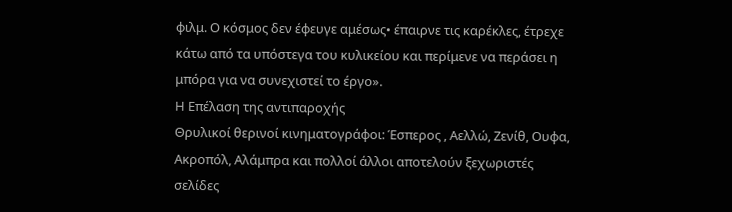φιλμ. Ο κόσμος δεν έφευγε αμέσως• έπαιρνε τις καρέκλες, έτρεχε κάτω από τα υπόστεγα του κυλικείου και περίμενε να περάσει η μπόρα για να συνεχιστεί το έργο».
Η Επέλαση της αντιπαροχής
Θρυλικοί θερινοί κινηματογράφοι: Έσπερος , Αελλώ, Ζενίθ, Ουφα, Ακροπόλ, Αλάμπρα και πολλοί άλλοι αποτελούν ξεχωριστές σελίδες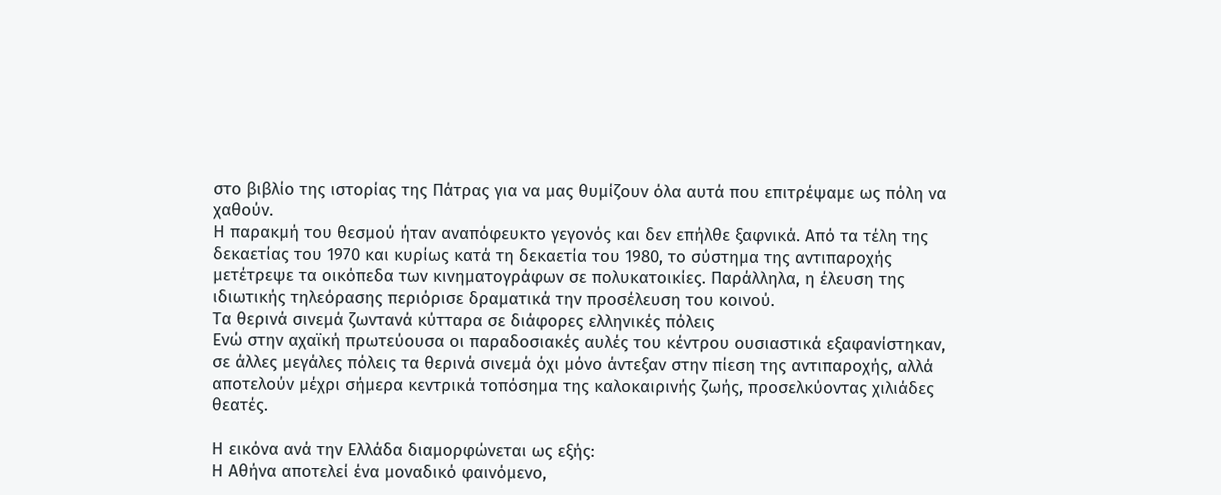στο βιβλίο της ιστορίας της Πάτρας για να μας θυμίζουν όλα αυτά που επιτρέψαμε ως πόλη να χαθούν.
Η παρακμή του θεσμού ήταν αναπόφευκτο γεγονός και δεν επήλθε ξαφνικά. Από τα τέλη της δεκαετίας του 1970 και κυρίως κατά τη δεκαετία του 1980, το σύστημα της αντιπαροχής μετέτρεψε τα οικόπεδα των κινηματογράφων σε πολυκατοικίες. Παράλληλα, η έλευση της ιδιωτικής τηλεόρασης περιόρισε δραματικά την προσέλευση του κοινού.
Τα θερινά σινεμά ζωντανά κύτταρα σε διάφορες ελληνικές πόλεις
Ενώ στην αχαϊκή πρωτεύουσα οι παραδοσιακές αυλές του κέντρου ουσιαστικά εξαφανίστηκαν, σε άλλες μεγάλες πόλεις τα θερινά σινεμά όχι μόνο άντεξαν στην πίεση της αντιπαροχής, αλλά αποτελούν μέχρι σήμερα κεντρικά τοπόσημα της καλοκαιρινής ζωής, προσελκύοντας χιλιάδες θεατές.

Η εικόνα ανά την Ελλάδα διαμορφώνεται ως εξής:
Η Αθήνα αποτελεί ένα μοναδικό φαινόμενο,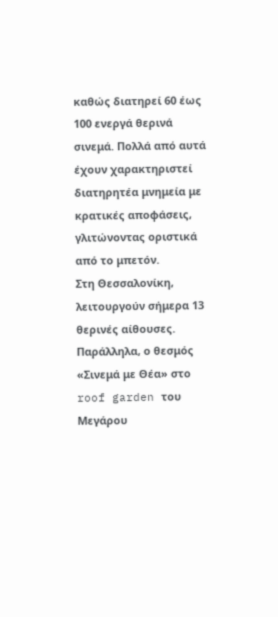καθώς διατηρεί 60 έως 100 ενεργά θερινά σινεμά. Πολλά από αυτά έχουν χαρακτηριστεί διατηρητέα μνημεία με κρατικές αποφάσεις, γλιτώνοντας οριστικά από το μπετόν.
Στη Θεσσαλονίκη, λειτουργούν σήμερα 13 θερινές αίθουσες. Παράλληλα, ο θεσμός «Σινεμά με Θέα» στο roof garden του Μεγάρου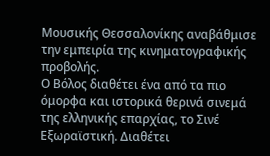Μουσικής Θεσσαλονίκης αναβάθμισε την εμπειρία της κινηματογραφικής προβολής.
Ο Βόλος διαθέτει ένα από τα πιο όμορφα και ιστορικά θερινά σινεμά της ελληνικής επαρχίας, το Σινέ Εξωραϊστική. Διαθέτει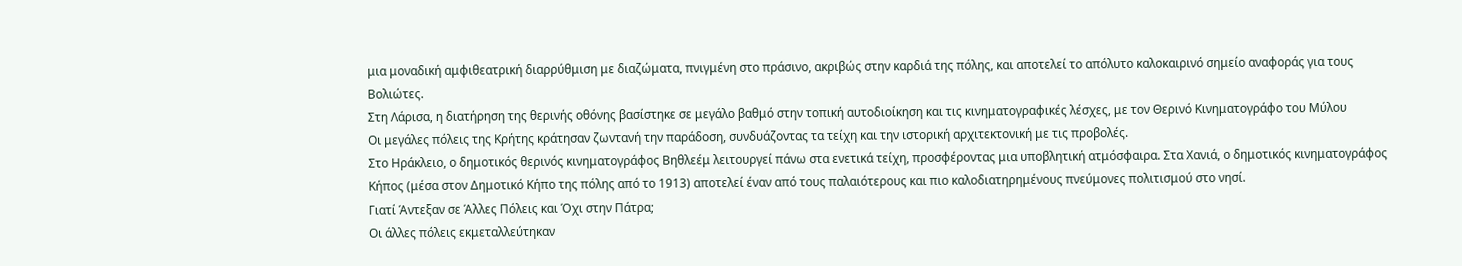μια μοναδική αμφιθεατρική διαρρύθμιση με διαζώματα, πνιγμένη στο πράσινο, ακριβώς στην καρδιά της πόλης, και αποτελεί το απόλυτο καλοκαιρινό σημείο αναφοράς για τους Βολιώτες.
Στη Λάρισα, η διατήρηση της θερινής οθόνης βασίστηκε σε μεγάλο βαθμό στην τοπική αυτοδιοίκηση και τις κινηματογραφικές λέσχες, με τον Θερινό Κινηματογράφο του Μύλου
Οι μεγάλες πόλεις της Κρήτης κράτησαν ζωντανή την παράδοση, συνδυάζοντας τα τείχη και την ιστορική αρχιτεκτονική με τις προβολές.
Στο Ηράκλειο, ο δημοτικός θερινός κινηματογράφος Βηθλεέμ λειτουργεί πάνω στα ενετικά τείχη, προσφέροντας μια υποβλητική ατμόσφαιρα. Στα Χανιά, ο δημοτικός κινηματογράφος Κήπος (μέσα στον Δημοτικό Κήπο της πόλης από το 1913) αποτελεί έναν από τους παλαιότερους και πιο καλοδιατηρημένους πνεύμονες πολιτισμού στο νησί.
Γιατί Άντεξαν σε Άλλες Πόλεις και Όχι στην Πάτρα;
Οι άλλες πόλεις εκμεταλλεύτηκαν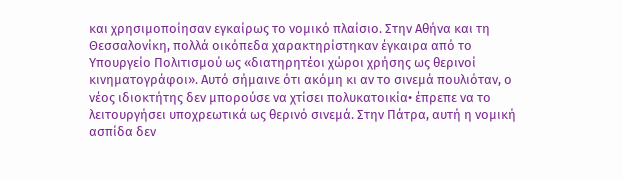και χρησιμοποίησαν εγκαίρως το νομικό πλαίσιο. Στην Αθήνα και τη Θεσσαλονίκη, πολλά οικόπεδα χαρακτηρίστηκαν έγκαιρα από το Υπουργείο Πολιτισμού ως «διατηρητέοι χώροι χρήσης ως θερινοί κινηματογράφοι». Αυτό σήμαινε ότι ακόμη κι αν το σινεμά πουλιόταν, ο νέος ιδιοκτήτης δεν μπορούσε να χτίσει πολυκατοικία• έπρεπε να το λειτουργήσει υποχρεωτικά ως θερινό σινεμά. Στην Πάτρα, αυτή η νομική ασπίδα δεν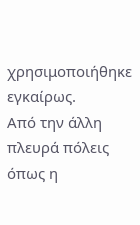χρησιμοποιήθηκε εγκαίρως.
Από την άλλη πλευρά πόλεις όπως η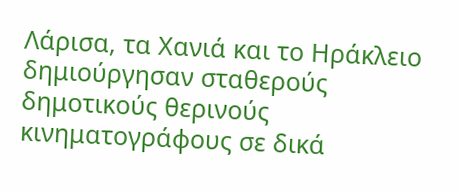Λάρισα, τα Χανιά και το Ηράκλειο δημιούργησαν σταθερούς δημοτικούς θερινούς κινηματογράφους σε δικά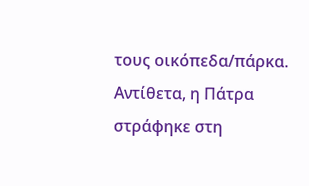τους οικόπεδα/πάρκα. Αντίθετα, η Πάτρα στράφηκε στη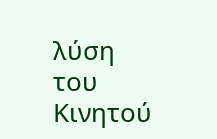λύση του Κινητού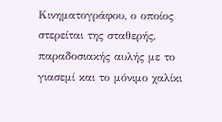Κινηματογράφου, ο οποίος στερείται της σταθερής, παραδοσιακής αυλής με το γιασεμί και το μόνιμο χαλίκι